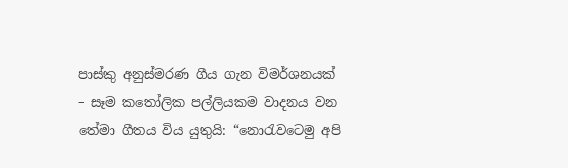පාස්කු අනුස්මරණ ගීය ගැන විමර්ශනයක් – සෑම කතෝලික පල්ලියකම වාදනය වන තේමා ගීතය විය යුතුයි: “නොරැවටෙමු අපි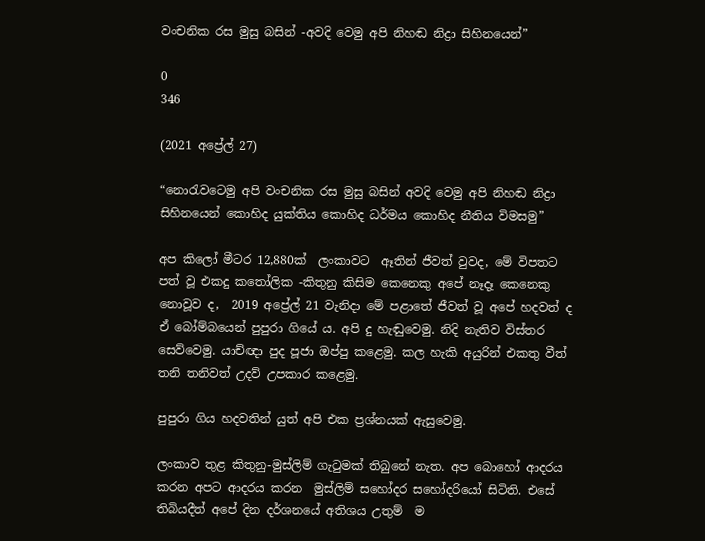වංචනික රස මුසු බසින් -අවදි වෙමු අපි නිහඬ නිද්‍රා සිහිනයෙන්”

0
346

(2021 අප්‍රේල් 27)

“නොරැවටෙමු අපි වංචනික රස මුසු බසින් අවදි වෙමු අපි නිහඬ නිද්‍රා සිහිනයෙන් කොහිද යුක්තිය කොහිද ධර්මය කොහිද නීතිය විමසමු”

අප කිලෝ මීටර 12,880ක්  ලංකාවට  ඈතින් ජීවත් වුවද, මේ විපතට පත් වූ එකදු කතෝලික -කිතුනු කිසිම කෙනෙකු අපේ නෑදෑ කෙනෙකු නොවූව ද,  2019 අප්‍රේල් 21 වැනිදා මේ පළාතේ ජීවත් වූ අපේ හදවත් ද ඒ බෝම්බයෙන් පුපුරා ගියේ ය. අපි දු හැඬුවෙමු. නිදි නැතිව විස්තර සෙව්වෙමු. යාච්ඥා පුද පූජා ඔප්පු කළෙමු. කල හැකි අයුරින් එකතු වීත් තනි තනිවත් උදව් උපකාර කළෙමු.

පුපුරා ගිය හදවතින් යුත් අපි එක ප්‍රශ්නයක් ඇසුවෙමු.

ලංකාව තුළ කිතුනු-මුස්ලිම් ගැටුමක් තිබුනේ නැත. අප බොහෝ ආදරය කරන අපට ආදරය කරන  මුස්ලිම් සහෝදර සහෝදරියෝ සිටිති. එසේ තිබියදීත් අපේ දින දර්ශනයේ අතිශය උතුම්  ම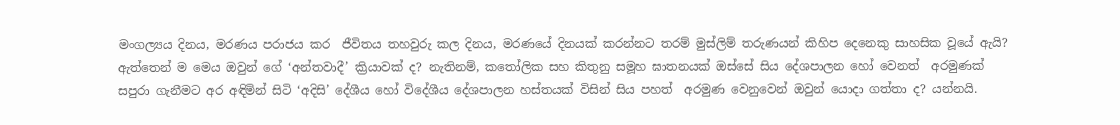මංගල්‍යය දිනය, මරණය පරාජය කර  ජීවිතය තහවුරු කල දිනය, මරණයේ දිනයක් කරන්නට තරම් මුස්ලිම් තරුණයන් කිහිප දෙනෙකු සාහසික වූයේ ඇයි? ඇත්තෙන් ම මෙය ඔවුන් ගේ ‘අන්තවාදී’ ක්‍රියාවක් ද? නැතිනම්, කතෝලික සහ කිතුනු සමූහ ඝාතනයක් ඔස්සේ සිය දේශපාලන හෝ වෙනත්  අරමුණක් සපුරා ගැනීමට අර අඳිමින් සිටි ‘අදිසි’ දේශීය හෝ විදේශීය දේශපාලන හස්තයක් විසින් සිය පහත්  අරමුණ වෙනුවෙන් ඔවුන් යොදා ගත්තා ද? යන්නයි.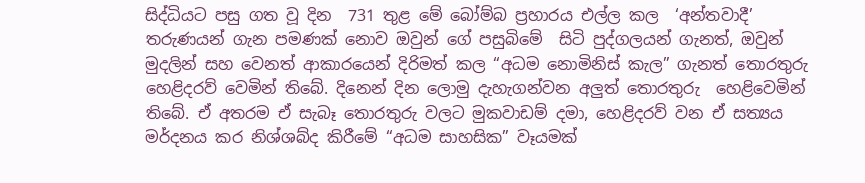සිද්ධියට පසු ගත වූ දින  731 තුළ මේ බෝම්බ ප්‍රහාරය එල්ල කල  ‘අන්තවාදී’ තරුණයන් ගැන පමණක් නොව ඔවුන් ගේ පසුබිමේ  සිටි පුද්ගලයන් ගැනත්, ඔවුන් මුදලින් සහ වෙනත් ආකාරයෙන් දිරිමත් කල “අධම නොමිනිස් කැල” ගැනත් තොරතුරු හෙළිදරව් වෙමින් තිබේ. දිනෙන් දින ලොමු දැහැගන්වන අලුත් තොරතුරු  හෙළිවෙමින් තිබේ. ඒ අතරම ඒ සැබෑ තොරතුරු වලට මුකවාඩම් දමා, හෙළිදරව් වන ඒ සත්‍යය මර්දනය කර නිශ්ශබ්ද කිරීමේ “අධම සාහසික” වෑයමක්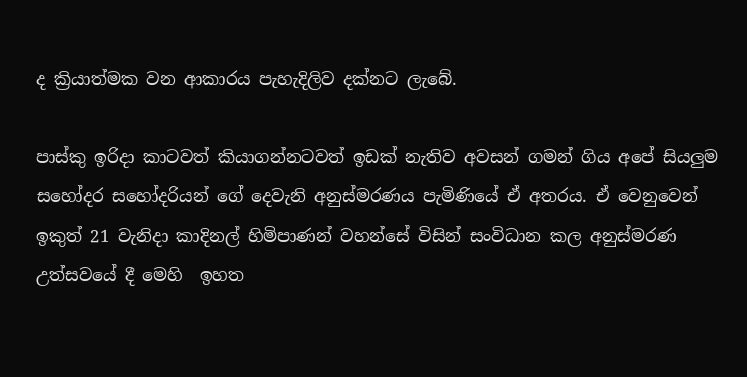ද ක්‍රියාත්මක වන ආකාරය පැහැදිලිව දක්නට ලැබේ.

පාස්කු ඉරිදා කාටවත් කියාගන්නටවත් ඉඩක් නැතිව අවසන් ගමන් ගිය අපේ සියලුම සහෝදර සහෝදරියන් ගේ දෙවැනි අනුස්මරණය පැමිණියේ ඒ අතරය. ඒ වෙනුවෙන් ඉකුත් 21 වැනිදා කාදිනල් හිමිපාණන් වහන්සේ විසින් සංවිධාන කල අනුස්මරණ උත්සවයේ දී මෙහි  ඉහත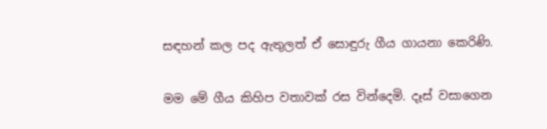සඳහන් කල පද ඇතුලත් ඒ සොඳුරු ගීය ගායනා කෙරිණි.

මම මේ ගීය කිහිප වතාවක් රස වින්දෙමි. දෑස් වසාගෙන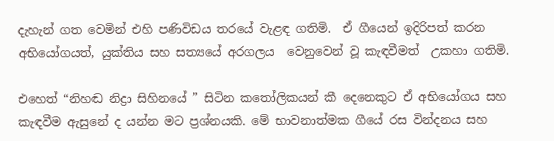දැහැන් ගත වෙමින් එහි පණිවිඩය තරයේ වැළඳ ගතිමි.  ඒ ගීයෙන් ඉදිරිපත් කරන අභියෝගයත්, යුක්තිය සහ සත්‍යයේ අරගලය  වෙනුවෙන් වූ කැඳවීමත්  උකහා ගතිමි.

එහෙත් “නිහඬ නිද්‍රා සිහිනයේ ” සිටින කතෝලිකයන් කී දෙනෙකුට ඒ අභියෝගය සහ කැඳවීම ඇසුනේ ද යන්න මට ප්‍රශ්නයකි. මේ භාවනාත්මක ගීයේ රස වින්දනය සහ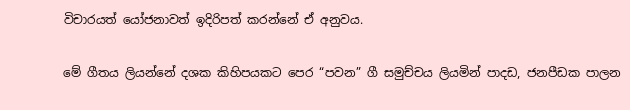විචාරයත් යෝජනාවත් ඉදිරිපත් කරන්නේ ඒ අනුවය.

මේ ගීතය ලියන්නේ දශක කිහිපයකට පෙර “පවන” ගී සමුච්චය ලියමින් පාදඩ, ජනපීඩක පාලන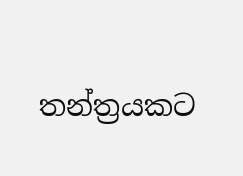තන්ත්‍රයකට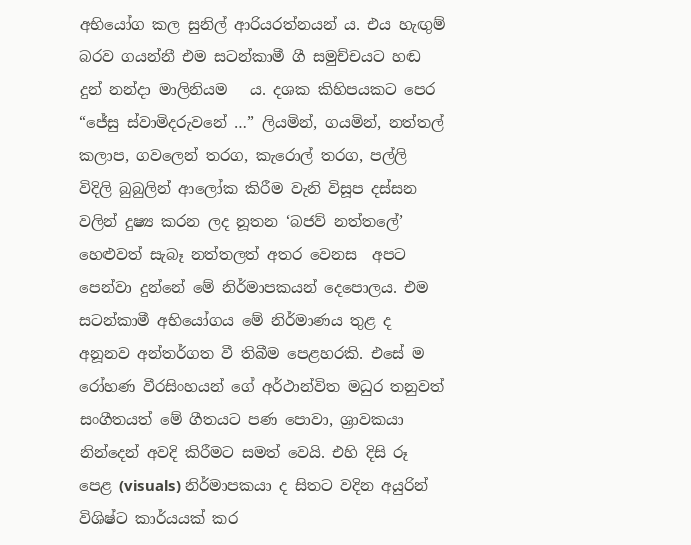අභියෝග කල සුනිල් ආරියරත්නයන් ය. එය හැඟුම් බරව ගයන්නී එම සටන්කාමී ගී සමුච්චයට හඬ දුන් නන්දා මාලිනියම   ය. දශක කිහිපයකට පෙර “ජේසු ස්වාමිදරුවනේ …” ලියමින්, ගයමින්, නත්තල් කලාප, ගවලෙන් තරග, කැරොල් තරග, පල්ලි විදිලි බුබුලින් ආලෝක කිරීම වැනි විසූප දස්සන වලින් දුෂ්‍ය කරන ලද නූතන ‘බජව් නත්තලේ’  හෙළුවත් සැබෑ නත්තලත් අතර වෙනස  අපට පෙන්වා දුන්නේ මේ නිර්මාපකයන් දෙපොලය. එම සටන්කාමී අභියෝගය මේ නිර්මාණය තුළ ද අනූනව අන්තර්ගත වී තිබීම පෙළහරකි. එසේ ම රෝහණ වීරසිංහයන් ගේ අර්ථාන්විත මධුර තනුවත් සංගීතයත් මේ ගීතයට පණ පොවා, ශ්‍රාවකයා නින්දෙන් අවදි කිරීමට සමත් වෙයි. එහි දිසි රූ පෙළ (visuals) නිර්මාපකයා ද සිතට වදින අයුරින් විශිෂ්ට කාර්යයක් කර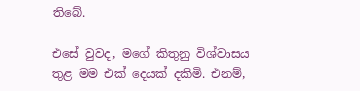තිබේ.

එසේ වුවද, මගේ කිතුනු විශ්වාසය තුළ මම එක් දෙයක් දකිමි. එනම්,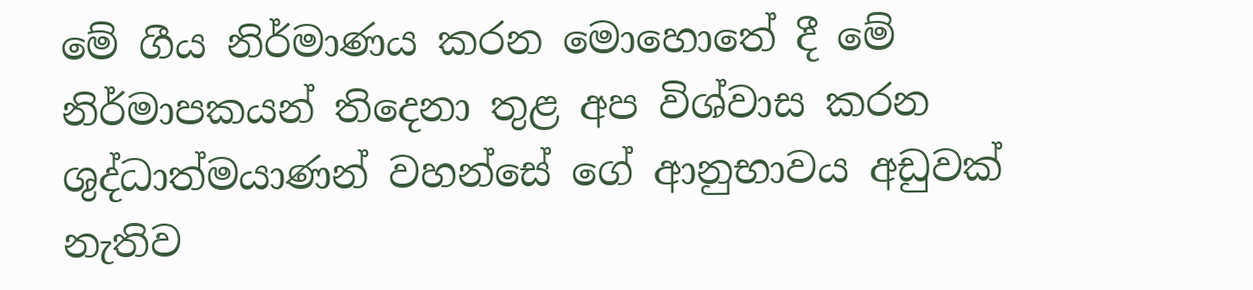මේ ගීය නිර්මාණය කරන මොහොතේ දී මේ නිර්මාපකයන් තිදෙනා තුළ අප විශ්වාස කරන ශුද්ධාත්මයාණන් වහන්සේ ගේ ආනුභාවය අඩුවක් නැතිව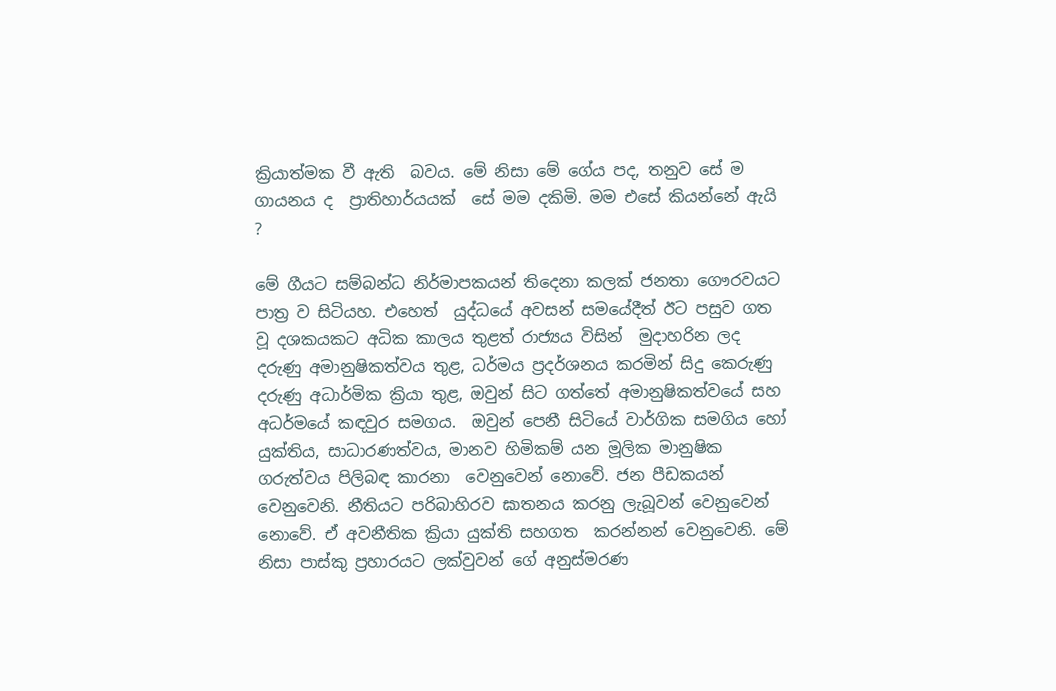ක්‍රියාත්මක වී ඇති  බවය. මේ නිසා මේ ගේය පද, තනුව සේ ම ගායනය ද  ප්‍රාතිහාර්යයක්  සේ මම දකිමි. මම එසේ කියන්නේ ඇයි ?

මේ ගීයට සම්බන්ධ නිර්මාපකයන් තිදෙනා කලක් ජනතා ගෞරවයට පාත්‍ර ව සිටියහ. එහෙත්  යුද්ධයේ අවසන් සමයේදීත් ඊට පසුව ගත වූ දශකයකට අධික කාලය තුළත් රාජ්‍යය විසින්  මුදාහරින ලද දරුණු අමානුෂිකත්වය තුළ, ධර්මය ප්‍රදර්ශනය කරමින් සිදු කෙරුණු දරුණු අධාර්මික ක්‍රියා තුළ, ඔවුන් සිට ගත්තේ අමානුෂිකත්වයේ සහ අධර්මයේ කඳවුර සමගය.  ඔවුන් පෙනී සිටියේ වාර්ගික සමගිය හෝ යුක්තිය, සාධාරණත්වය, මානව හිමිකම් යන මූලික මානුෂික ගරුත්වය පිලිබඳ කාරනා  වෙනුවෙන් නොවේ. ජන පීඩකයන් වෙනුවෙනි. නීතියට පරිබාහිරව ඝාතනය කරනු ලැබූවන් වෙනුවෙන් නොවේ. ඒ අවනීතික ක්‍රියා යුක්ති සහගත  කරන්නන් වෙනුවෙනි. මේ නිසා පාස්කු ප්‍රහාරයට ලක්වුවන් ගේ අනුස්මරණ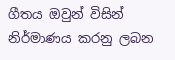ගීතය ඔවුන් විසින්  නිර්මාණය කරනු ලබන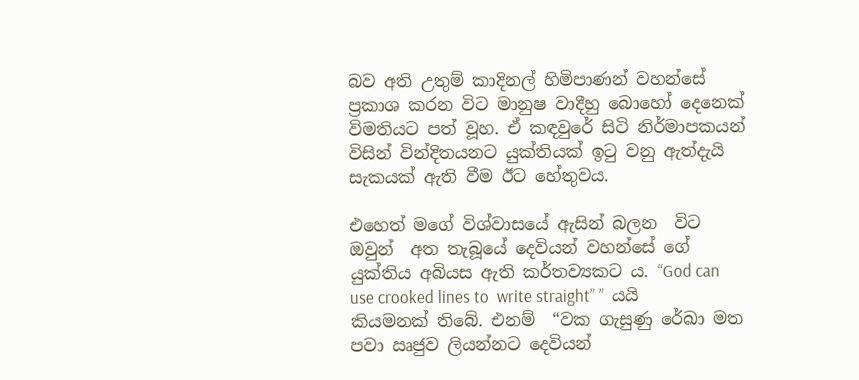බව අති උතුම් කාදිනල් හිමිපාණන් වහන්සේ ප්‍රකාශ කරන විට මානුෂ වාදීහු බොහෝ දෙනෙක් විමතියට පත් වූහ. ඒ කඳවුරේ සිටි නිර්මාපකයන් විසින් වින්දිතයනට යුක්තියක් ඉටු වනු ඇත්දැයි සැකයක් ඇති වීම ඊට හේතුවය.

එහෙත් මගේ විශ්වාසයේ ඇසින් බලන  විට ඔවුන්  අත තැබූයේ දෙවියන් වහන්සේ ගේ යුක්තිය අබියස ඇති කර්තව්‍යකට ය. “God can use crooked lines to  write straight” ”  යයි කියමනක් තිබේ. එනම්  “වක ගැසුණු රේඛා මත පවා ඍජුව ලියන්නට දෙවියන්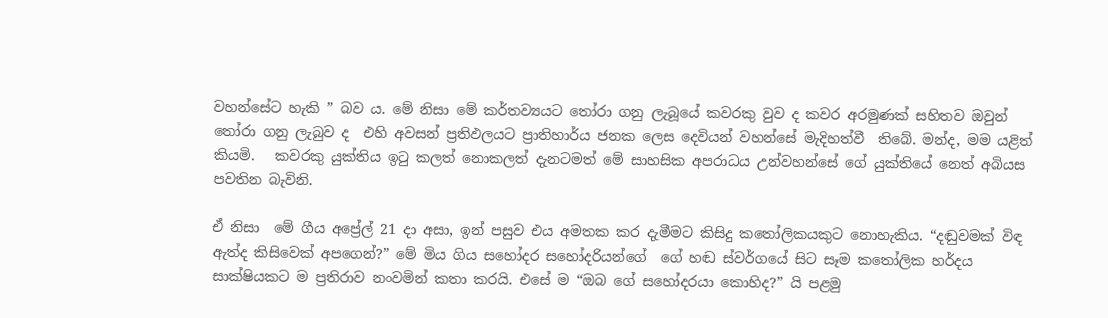වහන්සේට හැකි ” බව ය. මේ නිසා මේ කර්තව්‍යයට තෝරා ගනු ලැබූයේ කවරකු වුව ද කවර අරමුණක් සහිතව ඔවුන් තෝරා ගනු ලැබුව ද  එහි අවසන් ප්‍රතිඵලයට ප්‍රාතිහාර්ය ජනක ලෙස දෙවියන් වහන්සේ මැදිහත්වී  තිබේ. මන්ද, මම යළිත් කියමි.   කවරකු යුක්තිය ඉටු කලත් නොකලත් දැනටමත් මේ සාහසික අපරාධය උන්වහන්සේ ගේ යුක්තියේ නෙත් අබියස පවතින බැවිනි.

ඒ නිසා  මේ ගීය අප්‍රේල් 21 දා අසා, ඉන් පසුව එය අමතක කර දැමීමට කිසිදු කතෝලිකයකුට නොහැකිය. “දඬුවමක් විඳ ඇත්ද කිසිවෙක් අපගෙන්?” මේ මිය ගිය සහෝදර සහෝදරියන්ගේ  ගේ හඬ ස්වර්ගයේ සිට සෑම කතෝලික හර්දය සාක්ෂියකට ම ප්‍රතිරාව නංවමින් කතා කරයි. එසේ ම “ඔබ ගේ සහෝදරයා කොහිද?” යි පළමු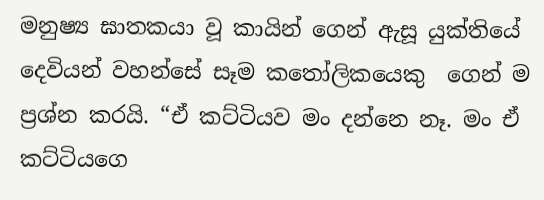මනුෂ්‍ය ඝාතකයා වූ කායින් ගෙන් ඇසූ යුක්තියේ දෙවියන් වහන්සේ සෑම කතෝලිකයෙකු  ගෙන් ම ප්‍රශ්න කරයි. “ඒ කට්ටියව මං දන්නෙ නෑ. මං ඒ කට්ටියගෙ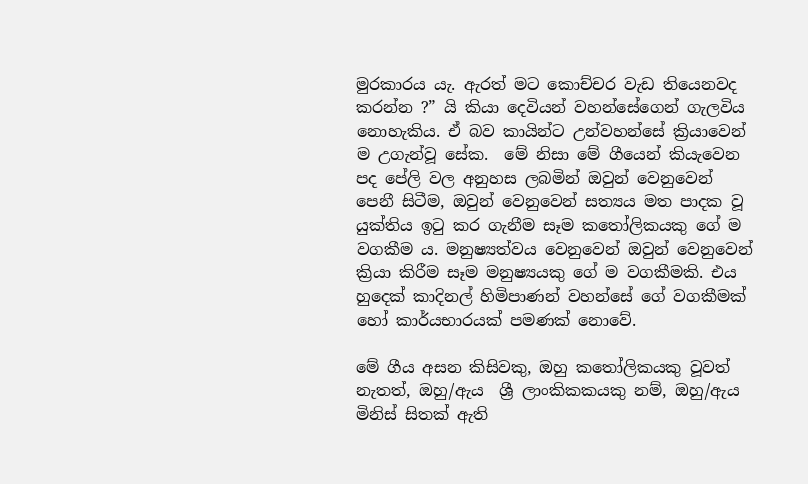මුරකාරය යැ. ඇරත් මට කොච්චර වැඩ තියෙනවද කරන්න ?” යි කියා දෙවියන් වහන්සේගෙන් ගැලවිය නොහැකිය. ඒ බව කායින්ට උන්වහන්සේ ක්‍රියාවෙන් ම උගැන්වූ සේක.  මේ නිසා මේ ගීයෙන් කියැවෙන පද පේලි වල අනුහස ලබමින් ඔවුන් වෙනුවෙන් පෙනී සිටීම, ඔවුන් වෙනුවෙන් සත්‍යය මත පාදක වූ යුක්තිය ඉටු කර ගැනීම සෑම කතෝලිකයකු ගේ ම වගකීම ය. මනුෂ්‍යත්වය වෙනුවෙන් ඔවුන් වෙනුවෙන්  ක්‍රියා කිරීම සෑම මනුෂ්‍යයකු ගේ ම වගකීමකි. එය හුදෙක් කාදිනල් හිමිපාණන් වහන්සේ ගේ වගකීමක් හෝ කාර්යභාරයක් පමණක් නොවේ.

මේ ගීය අසන කිසිවකු, ඔහු කතෝලිකයකු වූවත් නැතත්, ඔහු/ඇය  ශ්‍රී ලාංකිකකයකු නම්, ඔහු/ඇය  මිනිස් සිතක් ඇති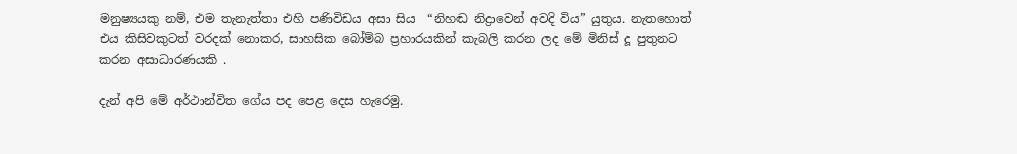මනුෂ්‍යයකු නම්, එම තැනැත්තා එහි පණිවිඩය අසා සිය  “නිහඬ නිද්‍රාවෙන් අවදි විය” යුතුය. නැතහොත් එය කිසිවකුටත් වරදක් නොකර, සාහසික බෝම්බ ප්‍රහාරයකින් කැබලි කරන ලද මේ මිනිස් දූ පුතුනට කරන අසාධාරණයකි .

දැන් අපි මේ අර්ථාන්විත ගේය පද පෙළ දෙස හැරෙමු.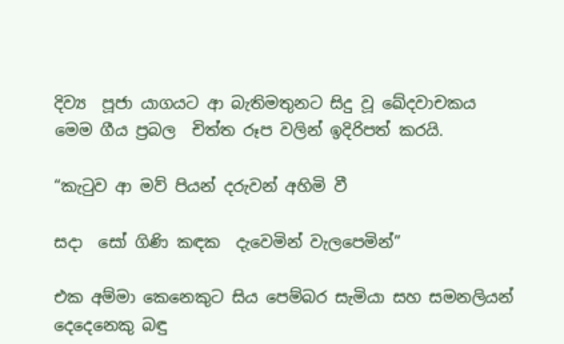දිව්‍ය  පූජා යාගයට ආ බැතිමතුනට සිදු වූ ඛේදවාචකය මෙම ගීය ප්‍රබල  චිත්ත රූප වලින් ඉදිරිපත් කරයි.

“කැටුව ආ මව් පියන් දරුවන් අහිමි වී

සදා  සෝ ගිණි කඳක  දැවෙමින් වැලපෙමින්”

එක අම්මා කෙනෙකුට සිය පෙම්බර සැමියා සහ සමනලියන් දෙදෙනෙකු බඳු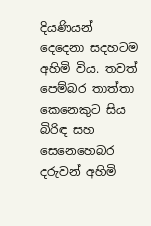දියණියන් දෙදෙනා සදහටම අහිමි විය. තවත් පෙම්බර තාත්තා කෙනෙකුට සිය බිරිඳ සහ සෙනෙහෙබර දරුවන් අහිමි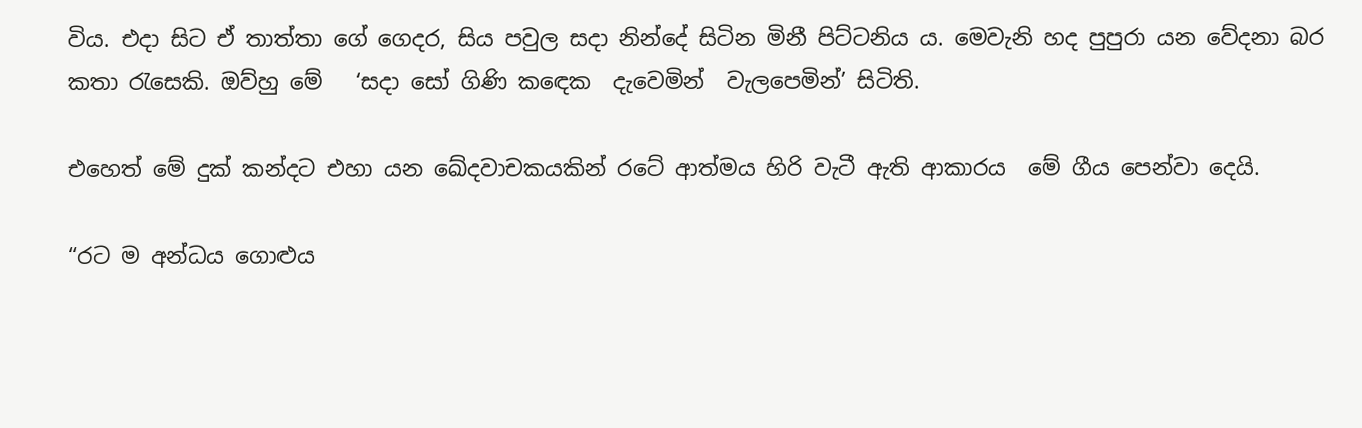විය. එදා සිට ඒ තාත්තා ගේ ගෙදර, සිය පවුල සදා නින්දේ සිටින මිනී පිට්ටනිය ය. මෙවැනි හද පුපුරා යන වේදනා බර  කතා රැසෙකි. ඔව්හු මේ   ‘සදා සෝ ගිණි කඳෙක  දැවෙමින්  වැලපෙමින්’ සිටිති.

එහෙත් මේ දුක් කන්දට එහා යන ඛේදවාචකයකින් රටේ ආත්මය හිරි වැටී ඇති ආකාරය  මේ ගීය පෙන්වා දෙයි.

“රට ම අන්ධය ගොළුය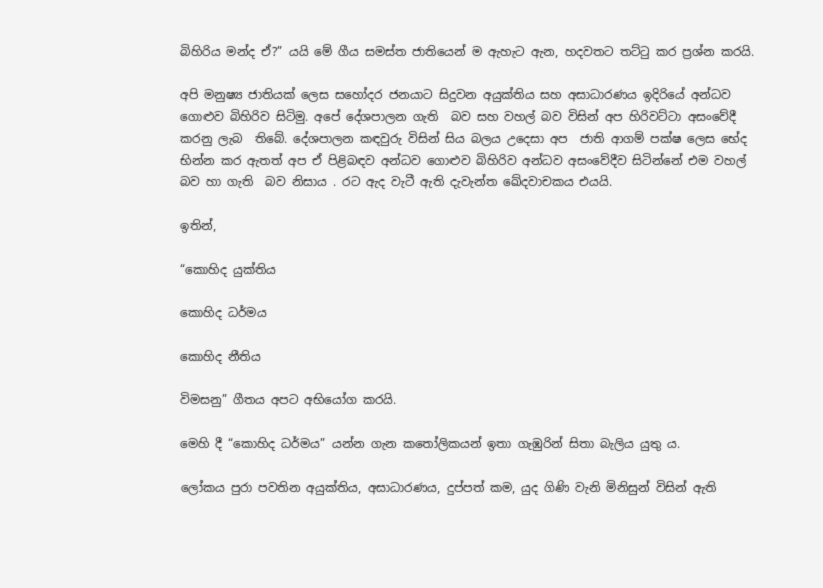බිහිරිය මන්ද ඒ?” යයි මේ ගීය සමස්ත ජාතියෙන් ම ඇහැට ඇන, හදවතට තට්ටු කර ප්‍රශ්න කරයි.

අපි මනුෂ්‍ය ජාතියක් ලෙස සහෝදර ජනයාට සිදුවන අයුක්තිය සහ අසාධාරණය ඉදිරියේ අන්ධව ගොළුව බිහිරිව සිටිමු. අපේ දේශපාලන ගැති  බව සහ වහල් බව විසින් අප හිරිවට්ටා අසංවේදී කරනු ලැබ  තිබේ. දේශපාලන කඳවුරු විසින් සිය බලය උදෙසා අප  ජාති ආගම් පක්ෂ ලෙස භේද භින්න කර ඇතත් අප ඒ පිළිබඳව අන්ධව ගොළුව බිහිරිව අන්ධව අසංවේදීව සිටින්නේ එම වහල් බව හා ගැති  බව නිසාය . රට ඇද වැටී ඇති දැවැන්ත ඛේදවාචකය එයයි.

ඉතින්,

“කොහිද යුක්තිය

කොහිද ධර්මය

කොහිද නීතිය

විමසනු” ගීතය අපට අභියෝග කරයි.

මෙහි දී “කොහිද ධර්මය” යන්න ගැන කතෝලිකයන් ඉතා ගැඹුරින් සිතා බැලිය යුතු ය.

ලෝකය පුරා පවතින අයුක්තිය, අසාධාරණය, දුප්පත් කම, යුද ගිණි වැනි මිනිසුන් විසින් ඇති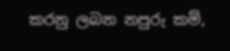කරනු ලබන නපුරු කම්,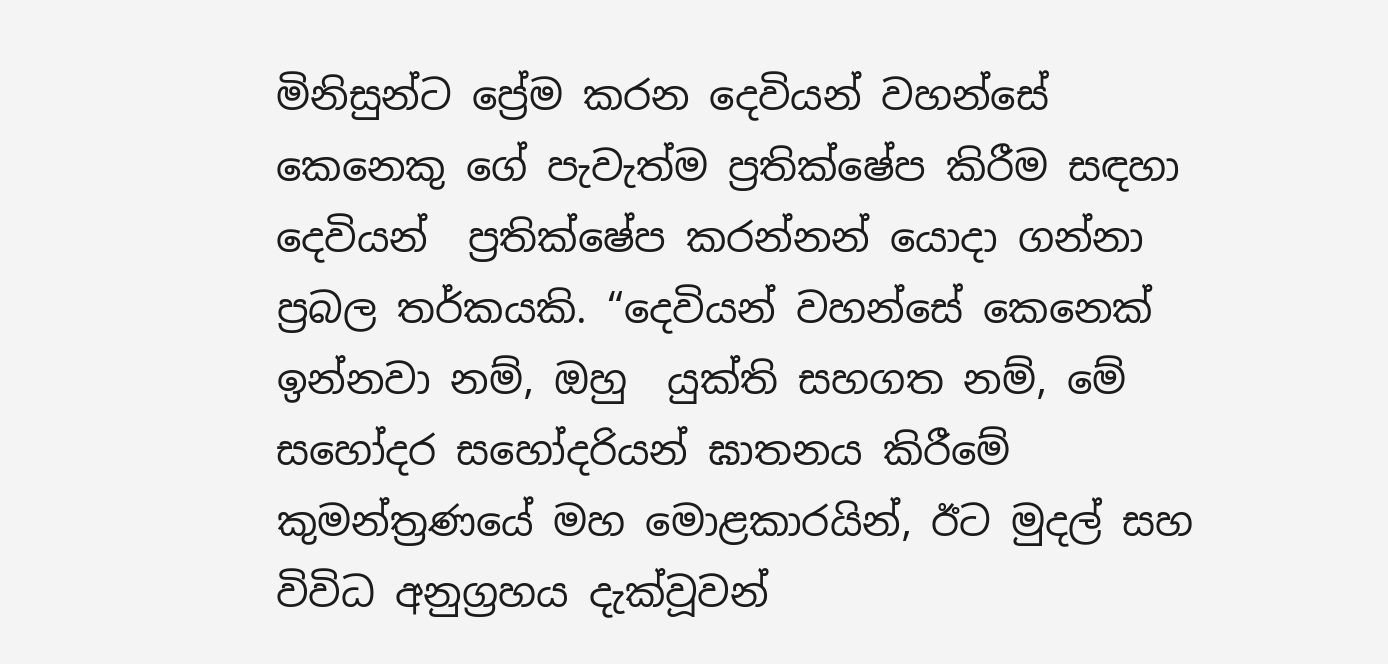මිනිසුන්ට ප්‍රේම කරන දෙවියන් වහන්සේ කෙනෙකු ගේ පැවැත්ම ප්‍රතික්ෂේප කිරීම සඳහා දෙවියන්  ප්‍රතික්ෂේප කරන්නන් යොදා ගන්නා  ප්‍රබල තර්කයකි. “දෙවියන් වහන්සේ කෙනෙක් ඉන්නවා නම්, ඔහු  යුක්ති සහගත නම්, මේ සහෝදර සහෝදරියන් ඝාතනය කිරීමේ කුමන්ත්‍රණයේ මහ මොළකාරයින්, ඊට මුදල් සහ විවිධ අනුග්‍රහය දැක්වූවන්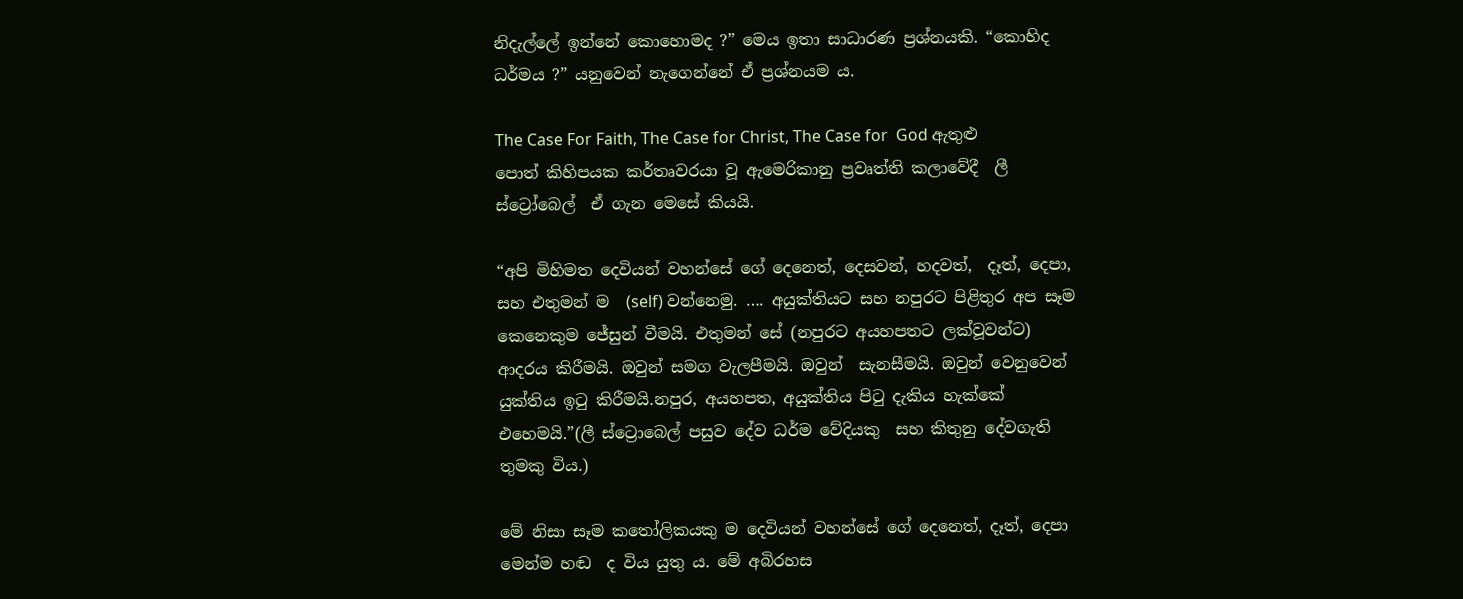නිදැල්ලේ ඉන්නේ කොහොමද ?” මෙය ඉතා සාධාරණ ප්‍රශ්නයකි. “කොහිද ධර්මය ?” යනුවෙන් නැගෙන්නේ ඒ ප්‍රශ්නයම ය.

The Case For Faith, The Case for Christ, The Case for  God ඇතුළු  පොත් කිහිපයක කර්තෘවරයා වූ ඇමෙරිකානු ප්‍රවෘත්ති කලාවේදී  ලී ස්ට්‍රෝබෙල්  ඒ ගැන මෙසේ කියයි.

“අපි මිහිමත දෙවියන් වහන්සේ ගේ දෙනෙත්, දෙසවන්, හදවත්,  දෑත්, දෙපා, සහ එතුමන් ම  (self) වන්නෙමු. …. අයුක්තියට සහ නපුරට පිළිතුර අප සෑම කෙනෙකුම ජේසුන් වීමයි. එතුමන් සේ (නපුරට අයහපතට ලක්වූවන්ට) ආදරය කිරීමයි. ඔවුන් සමග වැලපීමයි. ඔවුන්  සැනසීමයි. ඔවුන් වෙනුවෙන් යුක්තිය ඉටු කිරීමයි.නපුර, අයහපත, අයුක්තිය පිටු දැකිය හැක්කේ එහෙමයි.”(ලී ස්ට්‍රොබෙල් පසුව දේව ධර්ම වේදියකු  සහ කිතුනු දේවගැති තුමකු විය.)

මේ නිසා සෑම කතෝලිකයකු ම දෙවියන් වහන්සේ ගේ දෙනෙත්, දෑත්, දෙපා මෙන්ම හඬ  ද විය යුතු ය. මේ අබිරහස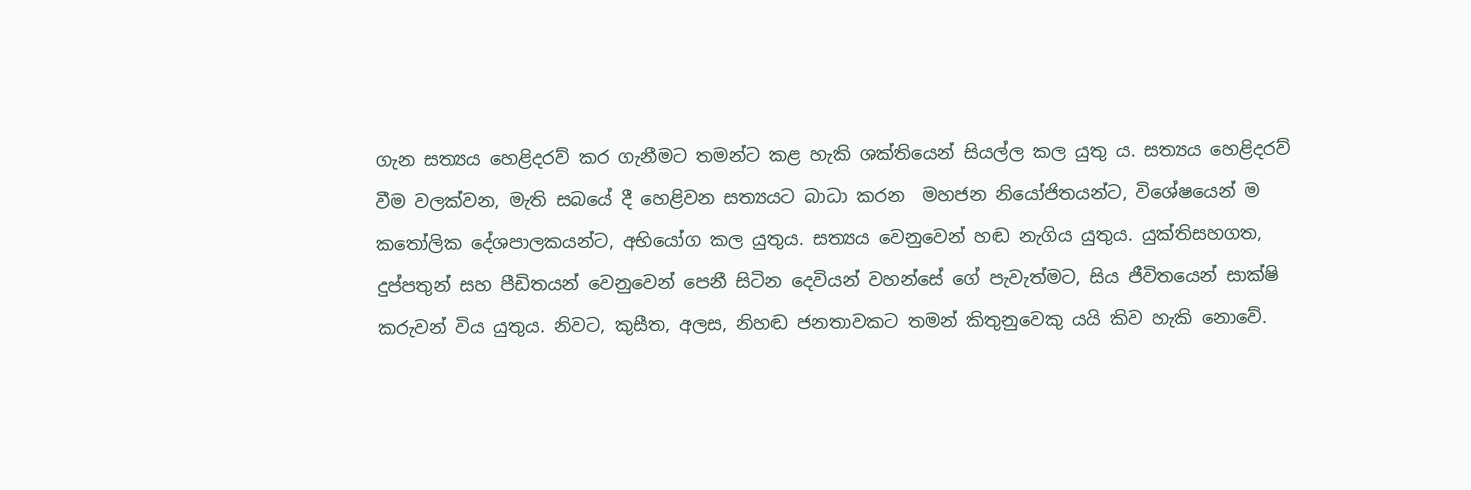ගැන සත්‍යය හෙළිදරව් කර ගැනීමට තමන්ට කළ හැකි ශක්තියෙන් සියල්ල කල යුතු ය. සත්‍යය හෙළිදරව් වීම වලක්වන, මැති සබයේ දී හෙළිවන සත්‍යයට බාධා කරන  මහජන නියෝජිතයන්ට, විශේෂයෙන් ම කතෝලික දේශපාලකයන්ට, අභියෝග කල යුතුය. සත්‍යය වෙනුවෙන් හඬ නැගිය යුතුය. යුක්තිසහගත, දුප්පතුන් සහ පීඩිතයන් වෙනුවෙන් පෙනී සිටින දෙවියන් වහන්සේ ගේ පැවැත්මට, සිය ජීවිතයෙන් සාක්ෂි කරුවන් විය යුතුය. නිවට, කුසීත, අලස, නිහඬ ජනතාවකට තමන් කිතුනුවෙකු යයි කිව හැකි නොවේ.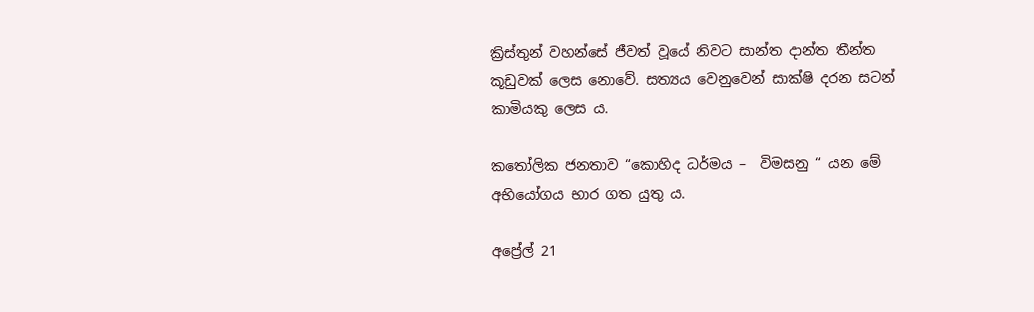ක්‍රිස්තුන් වහන්සේ ජීවත් වූයේ නිවට සාන්ත දාන්ත තීන්ත කූඩුවක් ලෙස නොවේ. සත්‍යය වෙනුවෙන් සාක්ෂි දරන සටන් කාමියකු ලෙස ය.

කතෝලික ජනතාව “කොහිද ධර්මය –  විමසනු “ යන මේ අභියෝගය භාර ගත යුතු ය.

අප්‍රේල් 21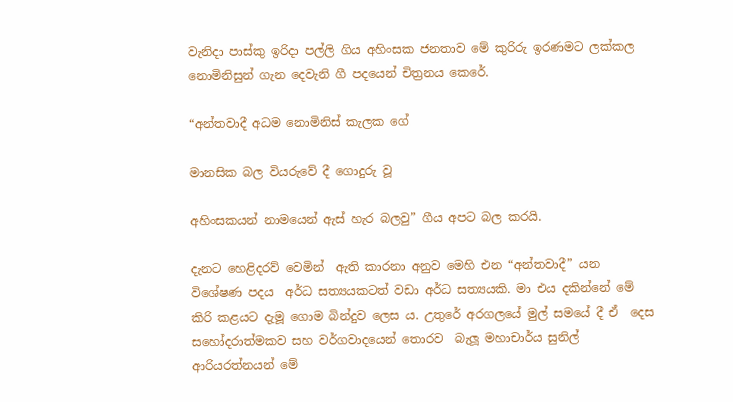වැනිදා පාස්කු ඉරිදා පල්ලි ගිය අහිංසක ජනතාව මේ කුරිරු ඉරණමට ලක්කල නොමිනිසුන් ගැන දෙවැනි ගී පදයෙන් චිත්‍රනය කෙරේ.

“අන්තවාදී අධම නොමිනිස් කැලක ගේ

මානසික බල වියරුවේ දී ගොදුරු වූ

අහිංසකයන් නාමයෙන් ඇස් හැර බලවු” ගීය අපට බල කරයි.

දැනට හෙළිදරව් වෙමින්  ඇති කාරනා අනුව මෙහි එන “අන්තවාදී” යන විශේෂණ පදය  අර්ධ සත්‍යයකටත් වඩා අර්ධ සත්‍යයකි. මා එය දකින්නේ මේ කිරි කළයට දැමූ ගොම බින්දුව ලෙස ය. උතුරේ අරගලයේ මුල් සමයේ දී ඒ  දෙස සහෝදරාත්මකව සහ වර්ගවාදයෙන් තොරව  බැලූ මහාචාර්ය සුනිල් ආරියරත්නයන් මේ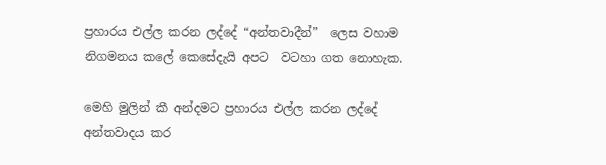ප්‍රහාරය එල්ල කරන ලද්දේ “අන්තවාදීන්”  ලෙස වහාම නිගමනය කලේ කෙසේදැයි අපට  වටහා ගත නොහැක.

මෙහි මුලින් කී අන්දමට ප්‍රහාරය එල්ල කරන ලද්දේ අන්තවාදය කර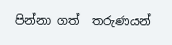පින්නා ගත්  තරුණයන්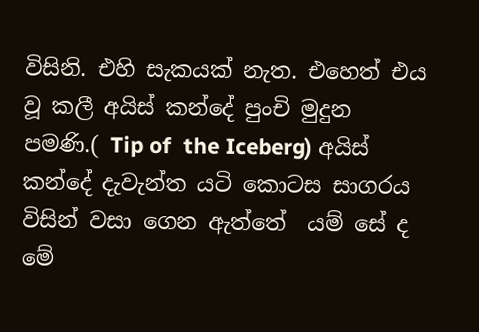විසිනි. එහි සැකයක් නැත. එහෙත් එය වූ කලී අයිස් කන්දේ පුංචි මුදුන පමණි.( Tip of  the Iceberg) අයිස් කන්දේ දැවැන්ත යටි කොටස සාගරය විසින් වසා ගෙන ඇත්තේ  යම් සේ ද මේ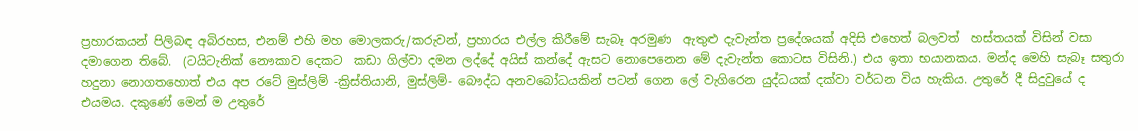ප්‍රහාරකයන් පිලිබඳ අබිරහස, එනම් එහි මහ මොලකරු/කරුවන්, ප්‍රහාරය එල්ල කිරීමේ සැබෑ අරමුණ  ඇතුළු දැවැන්ත ප්‍රදේශයක් අදිසි එහෙත් බලවත්  හස්තයක් විසින් වසා දමාගෙන තිබේ.  (ටයිටැනික් නෞකාව දෙකට  කඩා ගිල්වා දමන ලද්දේ අයිස් කන්දේ ඇසට නොපෙනෙන මේ දැවැන්ත කොටස විසිනි.) එය ඉතා භයානකය. මන්ද මෙහි සැබෑ සතුරා හදුනා නොගතහොත් එය අප රටේ මුස්ලිම් -ක්‍රිස්තියානි, මුස්ලිම්- බෞද්ධ අනවබෝධයකින් පටන් ගෙන ලේ වැගිරෙන යුද්ධයක් දක්වා වර්ධන විය හැකිය. උතුරේ දී සිදුවුයේ ද එයමය. දකුණේ මෙන් ම උතුරේ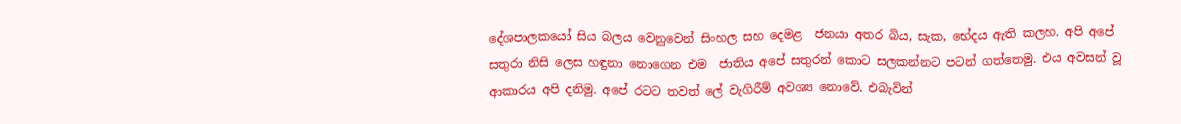දේශපාලකයෝ සිය බලය වෙනුවෙන් සිංහල සහ දෙමළ  ජනයා අතර බිය, සැක, භේදය ඇති කලහ. අපි අපේ සතුරා නිසි ලෙස හඳුනා නොගෙන එම  ජාතිය අපේ සතුරන් කොට සලකන්නට පටන් ගත්තෙමු. එය අවසන් වූ ආකාරය අපි දනිමු. අපේ රටට තවත් ලේ වැගිරීම් අවශ්‍ය නොවේ. එබැවින්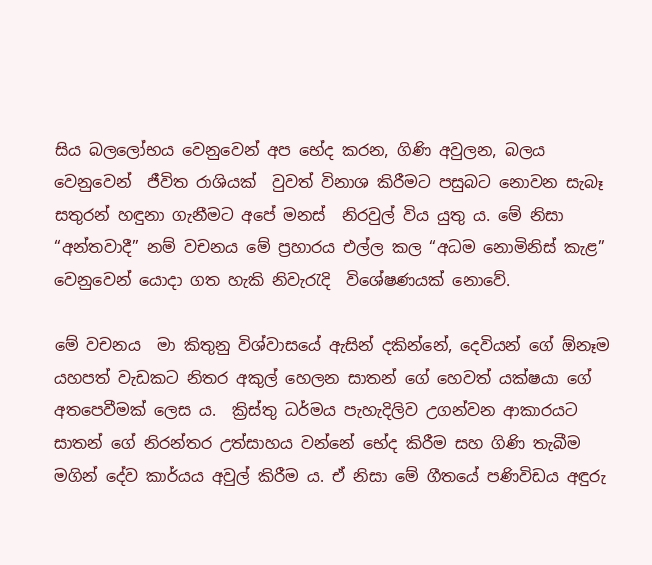සිය බලලෝභය වෙනුවෙන් අප භේද කරන, ගිණි අවුලන, බලය වෙනුවෙන්  ජීවිත රාශියක්  වුවත් විනාශ කිරීමට පසුබට නොවන සැබෑ සතුරන් හඳුනා ගැනීමට අපේ මනස්  නිරවුල් විය යුතු ය. මේ නිසා “අන්තවාදී” නම් වචනය මේ ප්‍රහාරය එල්ල කල “අධම නොමිනිස් කැළ” වෙනුවෙන් යොදා ගත හැකි නිවැරැදි  විශේෂණයක් නොවේ.

මේ වචනය  මා කිතුනු විශ්වාසයේ ඇසින් දකින්නේ, දෙවියන් ගේ ඕනෑම  යහපත් වැඩකට නිතර අකුල් හෙලන සාතන් ගේ හෙවත් යක්ෂයා ගේ අතපෙවීමක් ලෙස ය.  ක්‍රිස්තු ධර්මය පැහැදිලිව උගන්වන ආකාරයට සාතන් ගේ නිරන්තර උත්සාහය වන්නේ භේද කිරීම සහ ගිණි තැබීම මගින් දේව කාර්යය අවුල් කිරීම ය. ඒ නිසා මේ ගීතයේ පණිවිඩය අඳුරු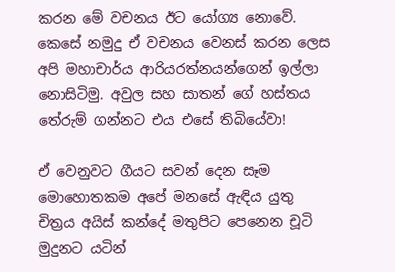කරන මේ වචනය ඊට යෝග්‍ය නොවේ.  කෙසේ නමුදු ඒ වචනය වෙනස් කරන ලෙස අපි මහාචාර්ය ආරියරත්නයන්ගෙන් ඉල්ලා නොසිටිමු. අවුල සහ සාතන් ගේ හස්තය තේරුම් ගන්නට එය එසේ තිබියේවා!

ඒ වෙනුවට ගීයට සවන් දෙන සෑම  මොහොතකම අපේ මනසේ ඇඳිය යුතු චිත්‍රය අයිස් කන්දේ මතුපිට පෙනෙන චූටි මුදුනට යටින්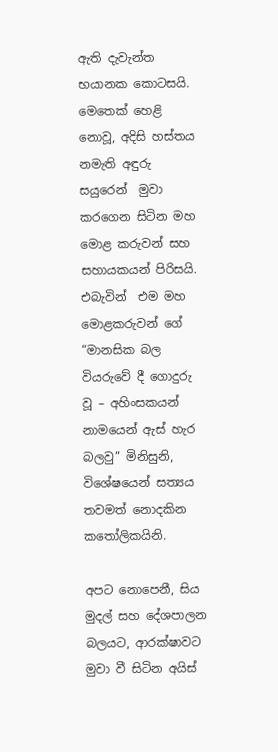ඇති දැවැන්ත භයානක කොටසයි. මෙතෙක් හෙළි නොවූ, අදිසි හස්තය නමැති අඳුරු සයුරෙන්  මුවා කරගෙන සිටින මහ මොළ කරුවන් සහ සහායකයන් පිරිසයි. එබැවින්  එම මහ මොළකරුවන් ගේ  “මානසික බල වියරුවේ දී ගොදුරු වූ – අහිංසකයන් නාමයෙන් ඇස් හැර බලවු” මිනිසුනි, විශේෂයෙන් සත්‍යය තවමත් නොදකින කතෝලිකයිනි.

අපට නොපෙනී, සිය මුදල් සහ දේශපාලන බලයට, ආරක්ෂාවට  මුවා වී සිටින අයිස්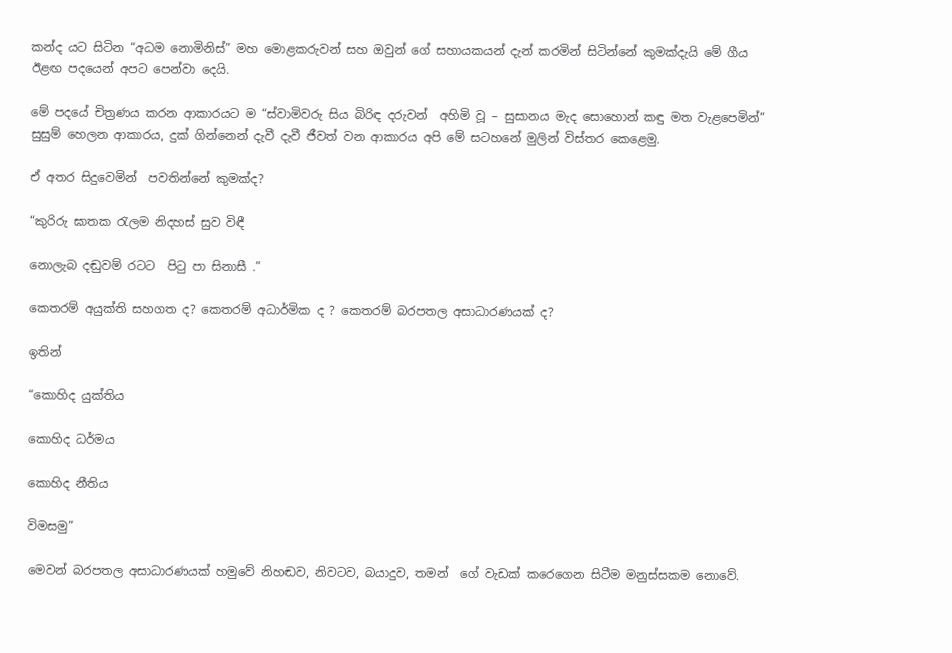කන්ද යට සිටින “අධම නොමිනිස්” මහ මොළකරුවන් සහ ඔවුන් ගේ සහායකයන් දැන් කරමින් සිටින්නේ කුමක්දැයි මේ ගීය ඊළඟ පදයෙන් අපට පෙන්වා දෙයි.

මේ පදයේ චිත්‍රණය කරන ආකාරයට ම “ස්වාමිවරු සිය බිරිඳ දරුවන්  අහිමි වූ – සුසානය මැද සොහොන් කඳු මත වැළපෙමින්” සුසුම් හෙලන ආකාරය, දුක් ගින්නෙන් දැවී දැවී ජීවත් වන ආකාරය අපි මේ සටහනේ මුලින් විස්තර කෙළෙමු.

ඒ අතර සිදුවෙමින්  පවතින්නේ කුමක්ද?

“කුරිරු ඝාතක රැලම නිදහස් සුව විඳී

නොලැබ දඬුවම් රටට  පිටු පා සිනාසී .”

කෙතරම් අයුක්ති සහගත ද? කෙතරම් අධාර්මික ද ? කෙතරම් බරපතල අසාධාරණයක් ද?

ඉතින්

“කොහිද යුක්තිය

කොහිද ධර්මය

කොහිද නීතිය

විමසමු”

මෙවන් බරපතල අසාධාරණයක් හමුවේ නිහඬව, නිවටව, බයාදුව, තමන්  ගේ වැඩක් කරෙගෙන සිටීම මනුස්සකම නොවේ.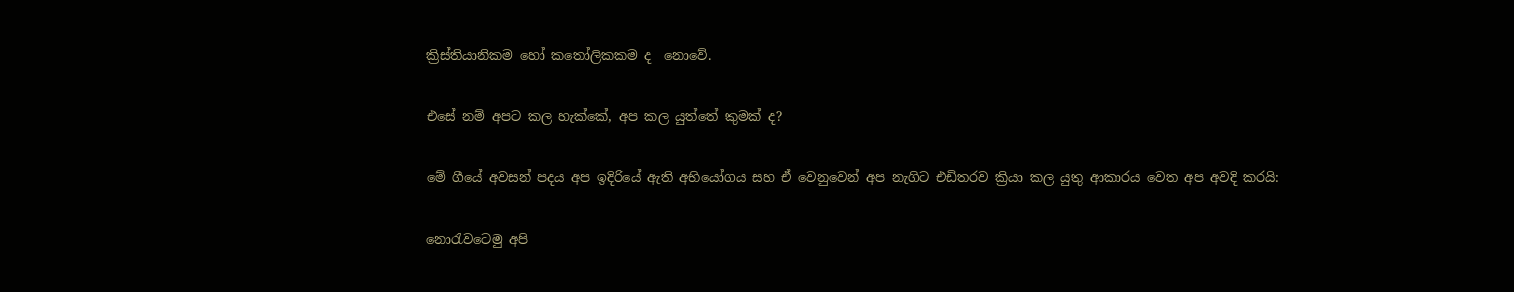ක්‍රිස්තියානිකම හෝ කතෝලිකකම ද  නොවේ.

එසේ නම් අපට කල හැක්කේ, අප කල යුත්තේ කුමක් ද?

මේ ගීයේ අවසන් පදය අප ඉදිරියේ ඇති අභියෝගය සහ ඒ වෙනුවෙන් අප නැගිට එඩිතරව ක්‍රියා කල යුතු ආකාරය වෙත අප අවදි කරයි:

නොරැවටෙමු අපි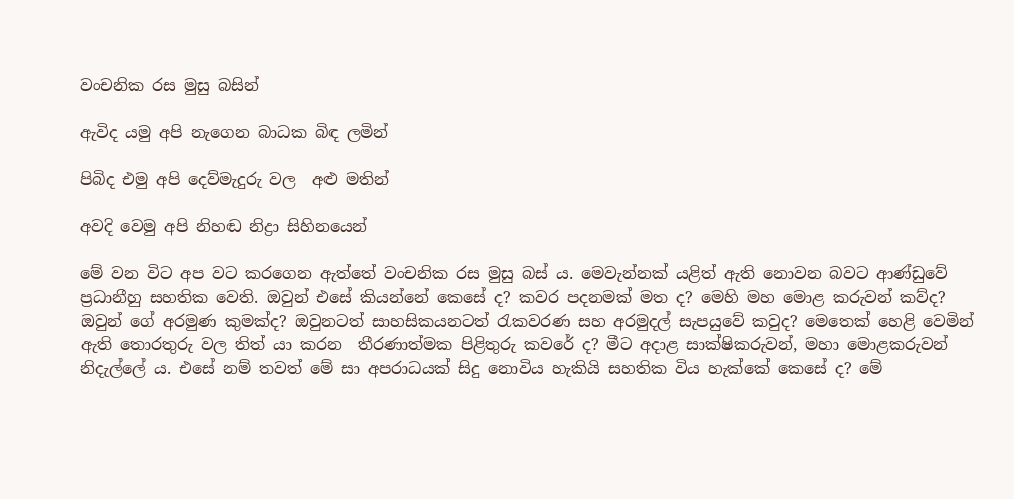වංචනික රස මුසු බසින්

ඇවිද යමු අපි නැගෙන බාධක බිඳ ලමින්

පිබිද එමු අපි දෙව්මැදුරු වල  අළු මතින්

අවදි වෙමු අපි නිහඬ නිද්‍රා සිහිනයෙන්

මේ වන විට අප වට කරගෙන ඇත්තේ වංචනික රස මුසු බස් ය. මෙවැන්නක් යළිත් ඇති නොවන බවට ආණ්ඩුවේ ප්‍රධානීහු සහතික වෙති. ඔවුන් එසේ කියන්නේ කෙසේ ද? කවර පදනමක් මත ද? මෙහි මහ මොළ කරුවන් කව්ද? ඔවුන් ගේ අරමුණ කුමක්ද? ඔවුනටත් සාහසිකයනටත් රැකවරණ සහ අරමුදල් සැපයුවේ කවුද? මෙතෙක් හෙළි වෙමින් ඇති තොරතුරු වල තිත් යා කරන  තීරණාත්මක පිළිතුරු කවරේ ද? මීට අදාළ සාක්ෂිකරුවන්, මහා මොළකරුවන් නිදැල්ලේ ය. එසේ නම් තවත් මේ සා අපරාධයක් සිදු නොවිය හැකියි සහතික විය හැක්කේ කෙසේ ද? මේ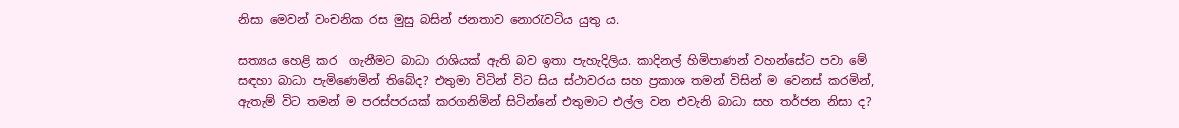නිසා මෙවන් වංචනික රස මුසු බසින් ජනතාව නොරැවටිය යුතු ය.

සත්‍යය හෙළි කර  ගැනීමට බාධා රාශියක් ඇති බව ඉතා පැහැදිලිය. කාදිනල් හිමිපාණන් වහන්සේට පවා මේ සඳහා බාධා පැමිණෙමින් තිබේද? එතුමා විටින් විට සිය ස්ථාවරය සහ ප්‍රකාශ තමන් විසින් ම වෙනස් කරමින්, ඇතැම් විට තමන් ම පරස්පරයක් කරගනිමින් සිටින්නේ එතුමාට එල්ල වන එවැනි බාධා සහ තර්ජන නිසා ද?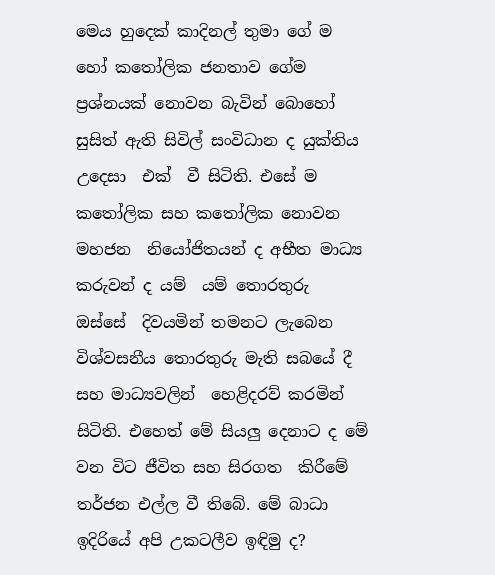මෙය හුදෙක් කාදිනල් තුමා ගේ ම හෝ කතෝලික ජනතාව ගේම ප්‍රශ්නයක් නොවන බැවින් බොහෝ සුසිත් ඇති සිවිල් සංවිධාන ද යුක්තිය උදෙසා  එක්  වී සිටිති. එසේ ම  කතෝලික සහ කතෝලික නොවන මහජන  නියෝජිතයන් ද අභීත මාධ්‍ය කරුවන් ද යම්  යම් තොරතුරු  ඔස්සේ  දිවයමින් තමනට ලැබෙන විශ්වසනීය තොරතුරු මැති සබයේ දී සහ මාධ්‍යවලින්  හෙළිදරව් කරමින් සිටිති. එහෙත් මේ සියලු දෙනාට ද මේ වන විට ජීවිත සහ සිරගත  කිරීමේ තර්ජන එල්ල වී තිබේ. මේ බාධා ඉදිරියේ අපි උකටලීව ඉඳිමු ද?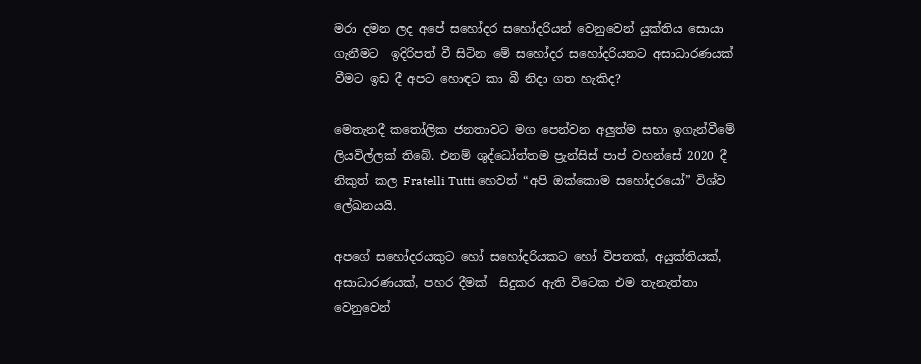මරා දමන ලද අපේ සහෝදර සහෝදරියන් වෙනුවෙන් යුක්තිය සොයා ගැනීමට  ඉදිරිපත් වී සිටින මේ සහෝදර සහෝදරියනට අසාධාරණයක් වීමට ඉඩ දී අපට හොඳට කා බී නිදා ගත හැකිද?

මෙතැනදී කතෝලික ජනතාවට මග පෙන්වන අලුත්ම සභා ඉගැන්වීමේ ලියවිල්ලක් තිබේ. එනම් ශුද්ධෝත්තම ප්‍රැන්සිස් පාප් වහන්සේ 2020 දී නිකුත් කල Fratelli Tutti හෙවත් “අපි ඔක්කොම සහෝදරයෝ” විශ්ව ලේඛනයයි.

අපගේ සහෝදරයකුට හෝ සහෝදරියකට හෝ විපතක්, අයුක්තියක්, අසාධාරණයක්, පහර දීමක්  සිදුකර ඇති විටෙක එම තැනැත්තා වෙනුවෙන්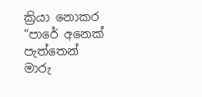ක්‍රියා නොකර “පාරේ අනෙක් පැත්තෙන් මාරු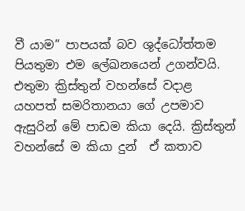වී යාම” පාපයක් බව ශුද්ධෝත්තම පියතුමා එම ලේඛනයෙන් උගන්වයි. එතුමා ක්‍රිස්තුන් වහන්සේ වදාළ යහපත් සමරිතානයා ගේ උපමාව ඇසුරින් මේ පාඩම කියා දෙයි. ක්‍රිස්තුන් වහන්සේ ම කියා දුන්  ඒ කතාව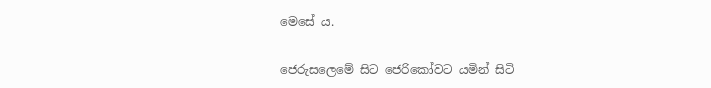මෙසේ ය.

ජෙරුසලෙමේ සිට ජෙරිකෝවට යමින් සිටි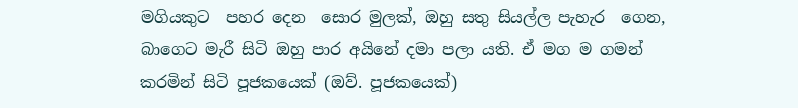මගියකුට  පහර දෙන  සොර මුලක්, ඔහු සතු සියල්ල පැහැර  ගෙන, බාගෙට මැරී සිටි ඔහු පාර අයිනේ දමා පලා යති. ඒ මග ම ගමන් කරමින් සිටි පූජකයෙක් (ඔව්. පූජකයෙක්)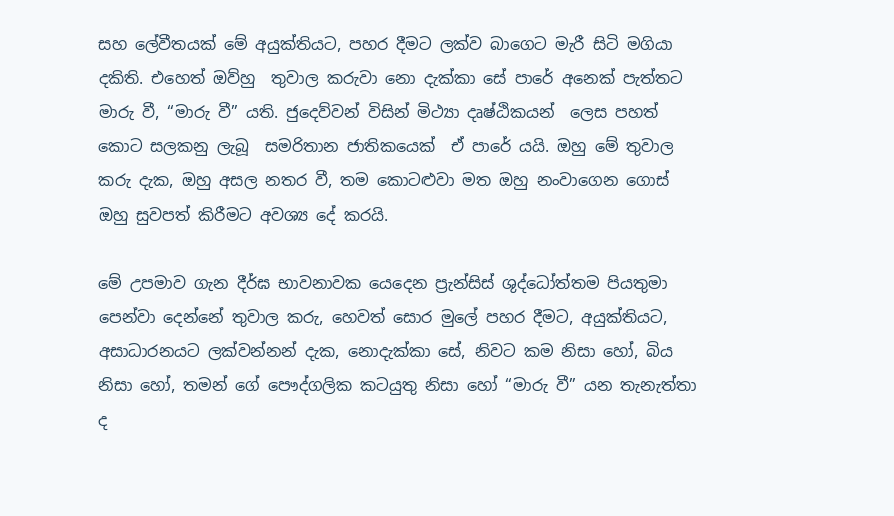සහ ලේවීතයක් මේ අයුක්තියට, පහර දීමට ලක්ව බාගෙට මැරී සිටි මගියා දකිති. එහෙත් ඔව්හු  තුවාල කරුවා නො දැක්කා සේ පාරේ අනෙක් පැත්තට මාරු වී, “මාරු වී” යති. ජුදෙව්වන් විසින් මිථ්‍යා දෘෂ්ඨිකයන්  ලෙස පහත් කොට සලකනු ලැබූ  සමරිතාන ජාතිකයෙක්  ඒ පාරේ යයි. ඔහු මේ තුවාල කරු දැක, ඔහු අසල නතර වී, තම කොටළුවා මත ඔහු නංවාගෙන ගොස් ඔහු සුවපත් කිරීමට අවශ්‍ය දේ කරයි.

මේ උපමාව ගැන දීර්ඝ භාවනාවක යෙදෙන ප්‍රැන්සිස් ශුද්ධෝත්තම පියතුමා පෙන්වා දෙන්නේ තුවාල කරු, හෙවත් සොර මුලේ පහර දීමට, අයුක්තියට, අසාධාරනයට ලක්වන්නන් දැක, නොදැක්කා සේ, නිවට කම නිසා හෝ, බිය නිසා හෝ, තමන් ගේ පෞද්ගලික කටයුතු නිසා හෝ “මාරු වී” යන තැනැත්තා ද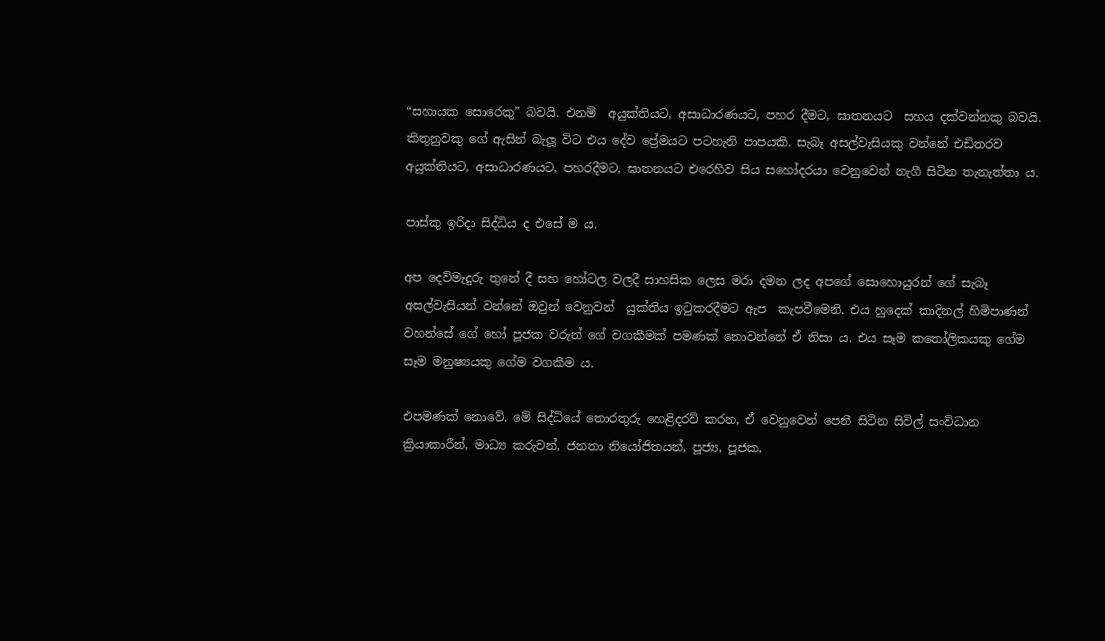“සහායක සොරෙකු” බවයි. එනම්  අයුක්තියට, අසාධාරණයට, පහර දීමට, ඝාතනයට  සහය දක්වන්නකු බවයි. කිතුනුවකු ගේ ඇසින් බැලූ විට එය දේව ප්‍රේමයට පටහැනි පාපයකි. සැබෑ අසල්වැසියකු වන්නේ එඩිතරව අයුක්තියට, අසාධාරණයට, පහරදීමට, ඝාතනයට එරෙහිව සිය සහෝදරයා වෙනුවෙන් නැගී සිටින තැනැත්තා ය.

පාස්කු ඉරිදා සිද්ධිය ද එසේ ම ය.

අප දෙව්මැදුරු තුනේ දී සහ හෝටල වලදී සාහසික ලෙස මරා දමන ලද අපගේ සොහොයුරන් ගේ සැබෑ අසල්වැසියන් වන්නේ ඔවුන් වෙනුවන්  යුක්තිය ඉටුකරදීමට ඇප  කැපවීමෙනි. එය හුදෙක් කාදිනල් හිමිපාණන් වහන්සේ ගේ හෝ පූජක වරුන් ගේ වගකීමක් පමණක් නොවන්නේ ඒ නිසා ය. එය සෑම කතෝලිකයකු ගේම සෑම මනුෂ්‍යයකු ගේම වගකීම ය.

එපමණක් නොවේ. මේ සිද්ධියේ තොරතුරු හෙළිදරව් කරන, ඒ වෙනුවෙන් පෙනී සිටින සිවිල් සංවිධාන ක්‍රියාකාරීන්, මාධ්‍ය කරුවන්, ජනතා නියෝජිතයන්, පූජ්‍ය, පූජක,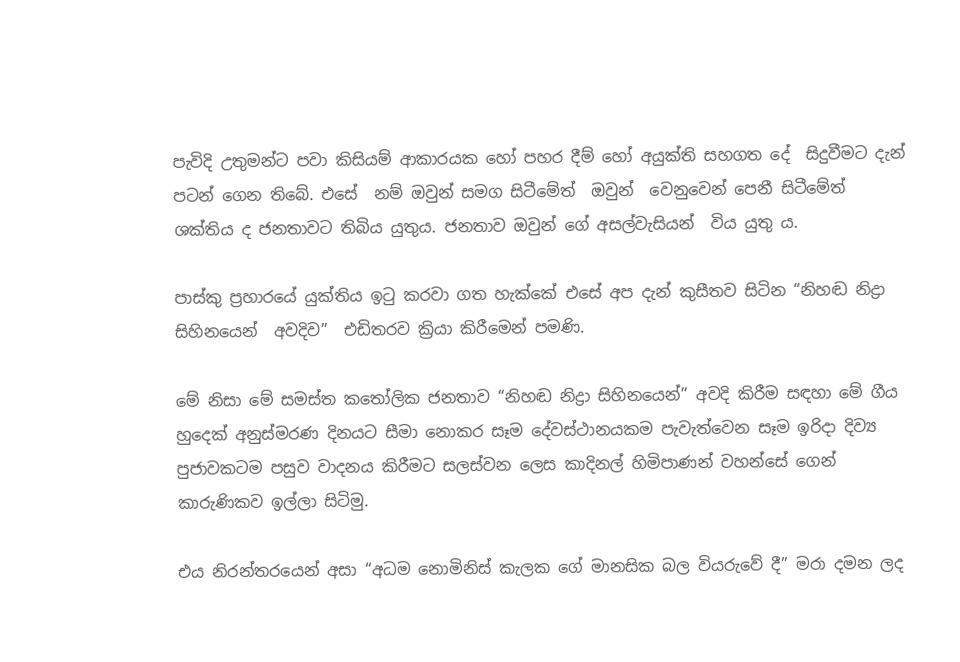පැවිදි උතුමන්ට පවා කිසියම් ආකාරයක හෝ පහර දීම් හෝ අයුක්ති සහගත දේ  සිදුවීමට දැන් පටන් ගෙන තිබේ. එසේ  නම් ඔවුන් සමග සිටීමේත්  ඔවුන්  වෙනුවෙන් පෙනී සිටීමේත්  ශක්තිය ද ජනතාවට තිබිය යුතුය. ජනතාව ඔවුන් ගේ අසල්වැසියන්  විය යුතු ය.

පාස්කු ප්‍රහාරයේ යුක්තිය ඉටු කරවා ගත හැක්කේ එසේ අප දැන් කුසීතව සිටින “නිහඬ නිද්‍රා සිහිනයෙන්  අවදිව”  එඩිතරව ක්‍රියා කිරීමෙන් පමණි.

මේ නිසා මේ සමස්ත කතෝලික ජනතාව “නිහඬ නිද්‍රා සිහිනයෙන්” අවදි කිරීම සඳහා මේ ගීය හුදෙක් අනුස්මරණ දිනයට සීමා නොකර සෑම දේවස්ථානයකම පැවැත්වෙන සෑම ඉරිදා දිව්‍ය පුජාවකටම පසුව වාදනය කිරීමට සලස්වන ලෙස කාදිනල් හිමිපාණන් වහන්සේ ගෙන් කාරුණිකව ඉල්ලා සිටිමු.

එය නිරන්තරයෙන් අසා “අධම නොමිනිස් කැලක ගේ මානසික බල වියරුවේ දී” මරා දමන ලද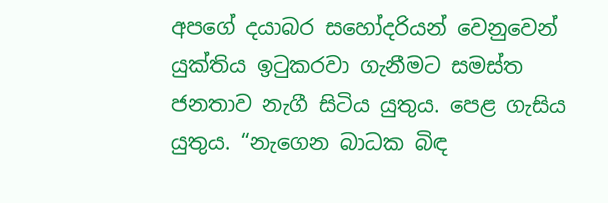අපගේ දයාබර සහෝදරියන් වෙනුවෙන් යුක්තිය ඉටුකරවා ගැනීමට සමස්ත ජනතාව නැගී සිටිය යුතුය. පෙළ ගැසිය යුතුය. “නැගෙන බාධක බිඳ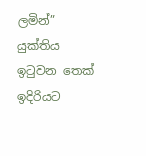ලමින්” යුක්තිය ඉටුවන තෙක් ඉදිරියට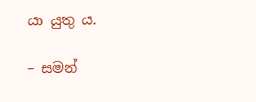යා යුතු ය.

– සමන්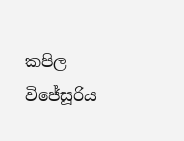කපිල විජේසූරිය